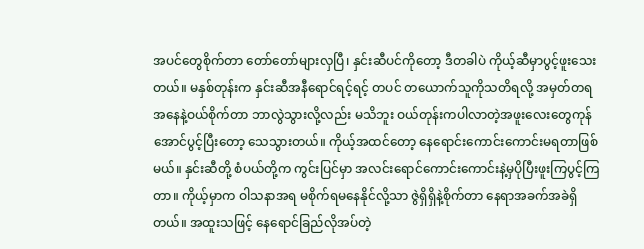အပင်တွေစိုက်တာ တော်တော်များလှပြီ၊ နှင်းဆီပင်ကိုတော့ ဒီတခါပဲ ကိုယ့်ဆီမှာပွင့်ဖူးသေးတယ်။ မနှစ်တုန်းက နှင်းဆီအနီရောင်ရင့်ရင့် တပင် တယောက်သူကိုသတိရလို့ အမှတ်တရအနေနဲ့ဝယ်စိုက်တာ ဘာလွဲသွားလို့လည်း မသိဘူး ဝယ်တုန်းကပါလာတဲ့အဖူးလေးတွေကုန်အောင်ပွင့်ပြီးတော့ သေသွားတယ်။ ကိုယ့်အထင်တော့ နေရောင်းကောင်းကောင်းမရတာဖြစ်မယ်။ နှင်းဆီတို့ စံပယ်တို့က ကွင်းပြင်မှာ အလင်းရောင်ကောင်းကောင်းနဲ့မှပိုပြီးဖူးကြပွင့်ကြတာ။ ကိုယ့်မှာက ဝါသနာအရ မစိုက်ရမနေနိုင်လို့သာ ဇွဲရှိရှိနဲ့စိုက်တာ နေရာအခက်အခဲရှိတယ်။ အထူးသဖြင့် နေရောင်ခြည်လိုအပ်တဲ့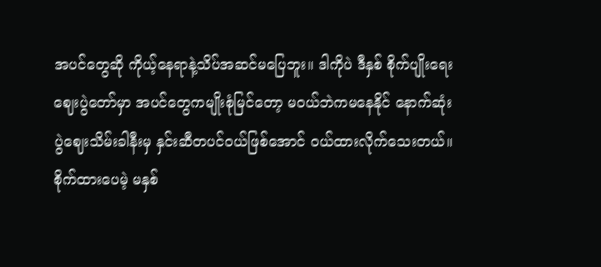အပင်တွေဆို ကိုယ့်နေရာနဲ့သိပ်အဆင်မပြေဘူး။ ဒါကိုပဲ ဒီနှစ် စိုက်ပျိုးရေး ဈေးပွဲတော်မှာ အပင်တွေကမျိုးစုံမြင်တော့ မဝယ်ဘဲကမနေနိုင် နောက်ဆုံး ပွဲဈေးသိမ်းခါနီးမှ နှင်းဆီတပင်ဝယ်ဖြစ်အောင် ဝယ်ထားလိုက်သေးတယ်။ စိုက်ထားပေမဲ့ မနှစ်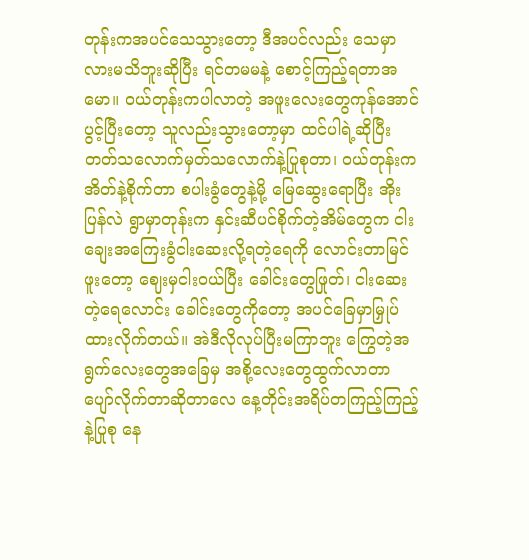တုန်းကအပင်သေသွားတော့ ဒီအပင်လည်း သေမှာလားမသိဘူးဆိုပြီး ရင်တမမနဲ့ စောင့်ကြည့်ရတာအမော။ ဝယ်တုန်းကပါလာတဲ့ အဖူးလေးတွေကုန်အောင်ပွင့်ပြီးတော့ သူလည်းသွားတော့မှာ ထင်ပါရဲ့ဆိုပြီး တတ်သလောက်မှတ်သလောက်နဲ့ပြုစုတာ၊ ဝယ်တုန်းကအိတ်နဲ့စိုက်တာ စပါးခွံတွေနဲ့မို့ မြေဆွေးရောပြီး အိုးပြန်လဲ ရွာမှာတုန်းက နှင်းဆီပင်စိုက်တဲ့အိမ်တွေက ငါးချေးအကြေးခွံငါးဆေးလို့ရတဲ့ရေကို လောင်းတာမြင်ဖူးတော့ ဈေးမှငါးဝယ်ပြီး ခေါင်းတွေဖြုတ်၊ ငါးဆေးတဲ့ရေလောင်း ခေါင်းတွေကိုတော့ အပင်ခြေမှာမြှုပ်ထားလိုက်တယ်။ အဲဒီလိုလုပ်ပြီးမကြာဘူး ကြွေတဲ့အရွက်လေးတွေအခြေမှ အစို့လေးတွေထွက်လာတာ ပျော်လိုက်တာဆိုတာလေ နေ့တိုင်းအရိပ်တကြည့်ကြည့်နဲ့ပြုစု နေ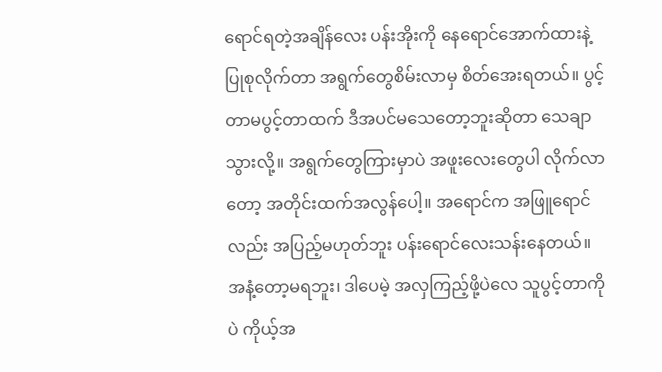ရောင်ရတဲ့အချိန်လေး ပန်းအိုးကို နေရောင်အောက်ထားနဲ့ ပြုစုလိုက်တာ အရွက်တွေစိမ်းလာမှ စိတ်အေးရတယ်။ ပွင့်တာမပွင့်တာထက် ဒီအပင်မသေတော့ဘူးဆိုတာ သေချာသွားလို့။ အရွက်တွေကြားမှာပဲ အဖူးလေးတွေပါ လိုက်လာတော့ အတိုင်းထက်အလွန်ပေါ့။ အရောင်က အဖြူရောင်လည်း အပြည့်မဟုတ်ဘူး ပန်းရောင်လေးသန်းနေတယ်။ အနံ့တော့မရဘူး၊ ဒါပေမဲ့ အလှကြည့်ဖို့ပဲလေ သူပွင့်တာကိုပဲ ကိုယ့်အ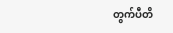တွက်ပီတိ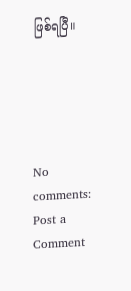ဖြစ်ရပြီ။





No comments:
Post a Comment